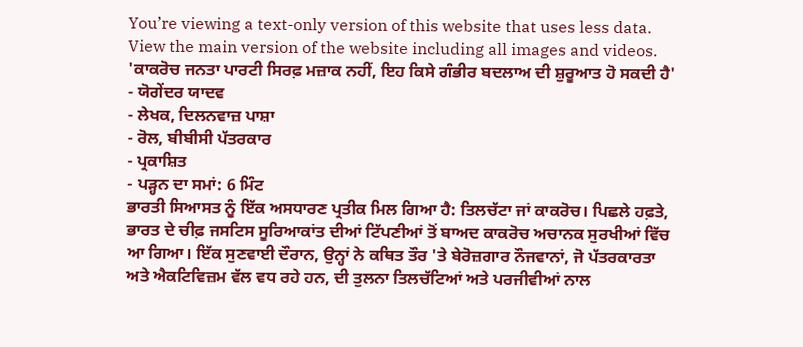You’re viewing a text-only version of this website that uses less data. View the main version of the website including all images and videos.
'ਕਾਕਰੋਚ ਜਨਤਾ ਪਾਰਟੀ ਸਿਰਫ਼ ਮਜ਼ਾਕ ਨਹੀਂ, ਇਹ ਕਿਸੇ ਗੰਭੀਰ ਬਦਲਾਅ ਦੀ ਸ਼ੁਰੂਆਤ ਹੋ ਸਕਦੀ ਹੈ' - ਯੋਗੇਂਦਰ ਯਾਦਵ
- ਲੇਖਕ, ਦਿਲਨਵਾਜ਼ ਪਾਸ਼ਾ
- ਰੋਲ, ਬੀਬੀਸੀ ਪੱਤਰਕਾਰ
- ਪ੍ਰਕਾਸ਼ਿਤ
- ਪੜ੍ਹਨ ਦਾ ਸਮਾਂ: 6 ਮਿੰਟ
ਭਾਰਤੀ ਸਿਆਸਤ ਨੂੰ ਇੱਕ ਅਸਧਾਰਣ ਪ੍ਰਤੀਕ ਮਿਲ ਗਿਆ ਹੈ: ਤਿਲਚੱਟਾ ਜਾਂ ਕਾਕਰੋਚ। ਪਿਛਲੇ ਹਫ਼ਤੇ, ਭਾਰਤ ਦੇ ਚੀਫ਼ ਜਸਟਿਸ ਸੂਰਿਆਕਾਂਤ ਦੀਆਂ ਟਿੱਪਣੀਆਂ ਤੋਂ ਬਾਅਦ ਕਾਕਰੋਚ ਅਚਾਨਕ ਸੁਰਖੀਆਂ ਵਿੱਚ ਆ ਗਿਆ। ਇੱਕ ਸੁਣਵਾਈ ਦੌਰਾਨ, ਉਨ੍ਹਾਂ ਨੇ ਕਥਿਤ ਤੌਰ 'ਤੇ ਬੇਰੋਜ਼ਗਾਰ ਨੌਜਵਾਨਾਂ, ਜੋ ਪੱਤਰਕਾਰਤਾ ਅਤੇ ਐਕਟਿਵਿਜ਼ਮ ਵੱਲ ਵਧ ਰਹੇ ਹਨ, ਦੀ ਤੁਲਨਾ ਤਿਲਚੱਟਿਆਂ ਅਤੇ ਪਰਜੀਵੀਆਂ ਨਾਲ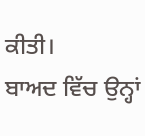ਕੀਤੀ।
ਬਾਅਦ ਵਿੱਚ ਉਨ੍ਹਾਂ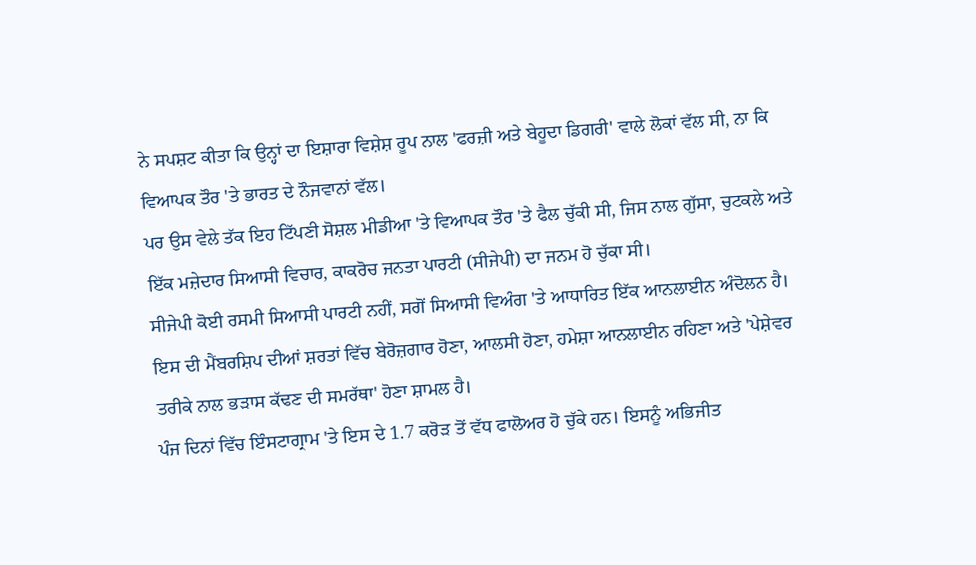ਨੇ ਸਪਸ਼ਟ ਕੀਤਾ ਕਿ ਉਨ੍ਹਾਂ ਦਾ ਇਸ਼ਾਰਾ ਵਿਸ਼ੇਸ਼ ਰੂਪ ਨਾਲ 'ਫਰਜ਼ੀ ਅਤੇ ਬੇਹੂਦਾ ਡਿਗਰੀ' ਵਾਲੇ ਲੋਕਾਂ ਵੱਲ ਸੀ, ਨਾ ਕਿ ਵਿਆਪਕ ਤੌਰ 'ਤੇ ਭਾਰਤ ਦੇ ਨੌਜਵਾਨਾਂ ਵੱਲ।
ਪਰ ਉਸ ਵੇਲੇ ਤੱਕ ਇਹ ਟਿੱਪਣੀ ਸੋਸ਼ਲ ਮੀਡੀਆ 'ਤੇ ਵਿਆਪਕ ਤੌਰ 'ਤੇ ਫੈਲ ਚੁੱਕੀ ਸੀ, ਜਿਸ ਨਾਲ ਗੁੱਸਾ, ਚੁਟਕਲੇ ਅਤੇ ਇੱਕ ਮਜ਼ੇਦਾਰ ਸਿਆਸੀ ਵਿਚਾਰ, ਕਾਕਰੋਚ ਜਨਤਾ ਪਾਰਟੀ (ਸੀਜੇਪੀ) ਦਾ ਜਨਮ ਹੋ ਚੁੱਕਾ ਸੀ।
ਸੀਜੇਪੀ ਕੋਈ ਰਸਮੀ ਸਿਆਸੀ ਪਾਰਟੀ ਨਹੀਂ, ਸਗੋਂ ਸਿਆਸੀ ਵਿਅੰਗ 'ਤੇ ਆਧਾਰਿਤ ਇੱਕ ਆਨਲਾਈਨ ਅੰਦੋਲਨ ਹੈ।
ਇਸ ਦੀ ਮੈਂਬਰਸ਼ਿਪ ਦੀਆਂ ਸ਼ਰਤਾਂ ਵਿੱਚ ਬੇਰੋਜ਼ਗਾਰ ਹੋਣਾ, ਆਲਸੀ ਹੋਣਾ, ਹਮੇਸ਼ਾ ਆਨਲਾਈਨ ਰਹਿਣਾ ਅਤੇ 'ਪੇਸ਼ੇਵਰ ਤਰੀਕੇ ਨਾਲ ਭੜਾਸ ਕੱਢਣ ਦੀ ਸਮਰੱਥਾ' ਹੋਣਾ ਸ਼ਾਮਲ ਹੈ।
ਪੰਜ ਦਿਨਾਂ ਵਿੱਚ ਇੰਸਟਾਗ੍ਰਾਮ 'ਤੇ ਇਸ ਦੇ 1.7 ਕਰੋੜ ਤੋਂ ਵੱਧ ਫਾਲੋਅਰ ਹੋ ਚੁੱਕੇ ਹਨ। ਇਸਨੂੰ ਅਭਿਜੀਤ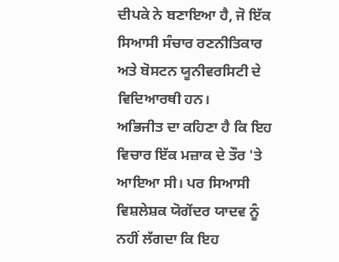ਦੀਪਕੇ ਨੇ ਬਣਾਇਆ ਹੈ, ਜੋ ਇੱਕ ਸਿਆਸੀ ਸੰਚਾਰ ਰਣਨੀਤਿਕਾਰ ਅਤੇ ਬੋਸਟਨ ਯੂਨੀਵਰਸਿਟੀ ਦੇ ਵਿਦਿਆਰਥੀ ਹਨ।
ਅਭਿਜੀਤ ਦਾ ਕਹਿਣਾ ਹੈ ਕਿ ਇਹ ਵਿਚਾਰ ਇੱਕ ਮਜ਼ਾਕ ਦੇ ਤੌਰ 'ਤੇ ਆਇਆ ਸੀ। ਪਰ ਸਿਆਸੀ ਵਿਸ਼ਲੇਸ਼ਕ ਯੋਗੇਂਦਰ ਯਾਦਵ ਨੂੰ ਨਹੀਂ ਲੱਗਦਾ ਕਿ ਇਹ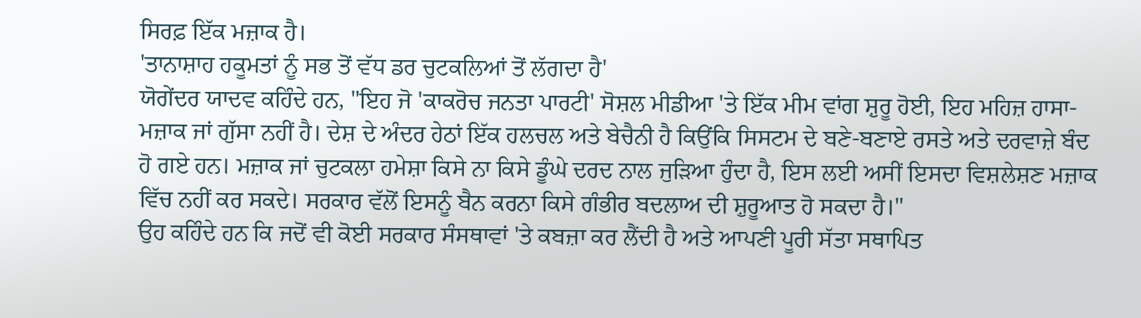ਸਿਰਫ਼ ਇੱਕ ਮਜ਼ਾਕ ਹੈ।
'ਤਾਨਾਸ਼ਾਹ ਹਕੂਮਤਾਂ ਨੂੰ ਸਭ ਤੋਂ ਵੱਧ ਡਰ ਚੁਟਕਲਿਆਂ ਤੋਂ ਲੱਗਦਾ ਹੈ'
ਯੋਗੇਂਦਰ ਯਾਦਵ ਕਹਿੰਦੇ ਹਨ, "ਇਹ ਜੋ 'ਕਾਕਰੋਚ ਜਨਤਾ ਪਾਰਟੀ' ਸੋਸ਼ਲ ਮੀਡੀਆ 'ਤੇ ਇੱਕ ਮੀਮ ਵਾਂਗ ਸ਼ੁਰੂ ਹੋਈ, ਇਹ ਮਹਿਜ਼ ਹਾਸਾ-ਮਜ਼ਾਕ ਜਾਂ ਗੁੱਸਾ ਨਹੀਂ ਹੈ। ਦੇਸ਼ ਦੇ ਅੰਦਰ ਹੇਠਾਂ ਇੱਕ ਹਲਚਲ ਅਤੇ ਬੇਚੈਨੀ ਹੈ ਕਿਉਂਕਿ ਸਿਸਟਮ ਦੇ ਬਣੇ-ਬਣਾਏ ਰਸਤੇ ਅਤੇ ਦਰਵਾਜ਼ੇ ਬੰਦ ਹੋ ਗਏ ਹਨ। ਮਜ਼ਾਕ ਜਾਂ ਚੁਟਕਲਾ ਹਮੇਸ਼ਾ ਕਿਸੇ ਨਾ ਕਿਸੇ ਡੂੰਘੇ ਦਰਦ ਨਾਲ ਜੁੜਿਆ ਹੁੰਦਾ ਹੈ, ਇਸ ਲਈ ਅਸੀਂ ਇਸਦਾ ਵਿਸ਼ਲੇਸ਼ਣ ਮਜ਼ਾਕ ਵਿੱਚ ਨਹੀਂ ਕਰ ਸਕਦੇ। ਸਰਕਾਰ ਵੱਲੋਂ ਇਸਨੂੰ ਬੈਨ ਕਰਨਾ ਕਿਸੇ ਗੰਭੀਰ ਬਦਲਾਅ ਦੀ ਸ਼ੁਰੂਆਤ ਹੋ ਸਕਦਾ ਹੈ।"
ਉਹ ਕਹਿੰਦੇ ਹਨ ਕਿ ਜਦੋਂ ਵੀ ਕੋਈ ਸਰਕਾਰ ਸੰਸਥਾਵਾਂ 'ਤੇ ਕਬਜ਼ਾ ਕਰ ਲੈਂਦੀ ਹੈ ਅਤੇ ਆਪਣੀ ਪੂਰੀ ਸੱਤਾ ਸਥਾਪਿਤ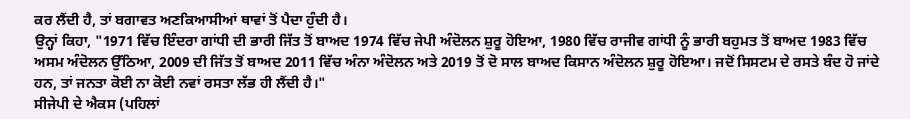ਕਰ ਲੈਂਦੀ ਹੈ, ਤਾਂ ਬਗਾਵਤ ਅਣਕਿਆਸੀਆਂ ਥਾਵਾਂ ਤੋਂ ਪੈਦਾ ਹੁੰਦੀ ਹੈ।
ਉਨ੍ਹਾਂ ਕਿਹਾ, "1971 ਵਿੱਚ ਇੰਦਰਾ ਗਾਂਧੀ ਦੀ ਭਾਰੀ ਜਿੱਤ ਤੋਂ ਬਾਅਦ 1974 ਵਿੱਚ ਜੇਪੀ ਅੰਦੋਲਨ ਸ਼ੁਰੂ ਹੋਇਆ, 1980 ਵਿੱਚ ਰਾਜੀਵ ਗਾਂਧੀ ਨੂੰ ਭਾਰੀ ਬਹੁਮਤ ਤੋਂ ਬਾਅਦ 1983 ਵਿੱਚ ਅਸਮ ਅੰਦੋਲਨ ਉੱਠਿਆ, 2009 ਦੀ ਜਿੱਤ ਤੋਂ ਬਾਅਦ 2011 ਵਿੱਚ ਅੰਨਾ ਅੰਦੋਲਨ ਅਤੇ 2019 ਤੋਂ ਦੋ ਸਾਲ ਬਾਅਦ ਕਿਸਾਨ ਅੰਦੋਲਨ ਸ਼ੁਰੂ ਹੋਇਆ। ਜਦੋਂ ਸਿਸਟਮ ਦੇ ਰਸਤੇ ਬੰਦ ਹੋ ਜਾਂਦੇ ਹਨ, ਤਾਂ ਜਨਤਾ ਕੋਈ ਨਾ ਕੋਈ ਨਵਾਂ ਰਸਤਾ ਲੱਭ ਹੀ ਲੈਂਦੀ ਹੈ।"
ਸੀਜੇਪੀ ਦੇ ਐਕਸ (ਪਹਿਲਾਂ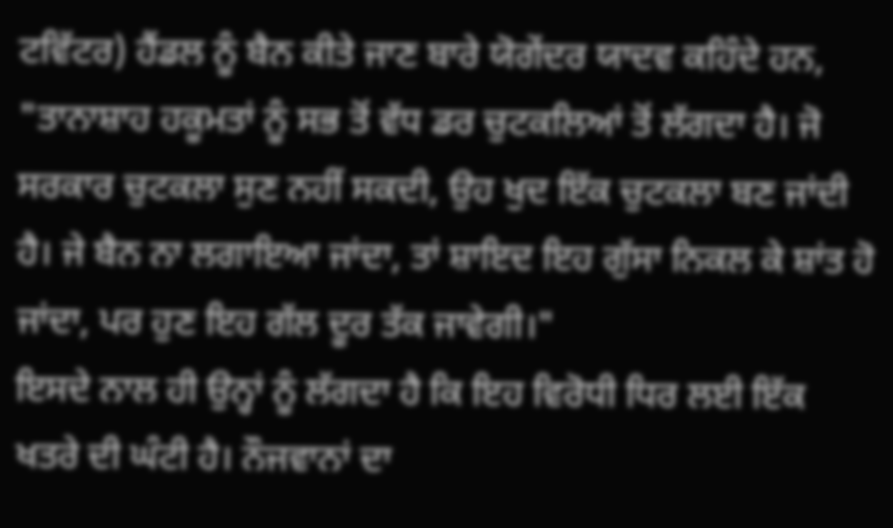ਟਵਿੱਟਰ) ਹੈਂਡਲ ਨੂੰ ਬੈਨ ਕੀਤੇ ਜਾਣ ਬਾਰੇ ਯੋਗੇਂਦਰ ਯਾਦਵ ਕਹਿੰਦੇ ਹਨ, "ਤਾਨਾਸ਼ਾਹ ਹਕੂਮਤਾਂ ਨੂੰ ਸਭ ਤੋਂ ਵੱਧ ਡਰ ਚੁਟਕਲਿਆਂ ਤੋਂ ਲੱਗਦਾ ਹੈ। ਜੋ ਸਰਕਾਰ ਚੁਟਕਲਾ ਸੁਣ ਨਹੀਂ ਸਕਦੀ, ਉਹ ਖੁਦ ਇੱਕ ਚੁਟਕਲਾ ਬਣ ਜਾਂਦੀ ਹੈ। ਜੇ ਬੈਨ ਨਾ ਲਗਾਇਆ ਜਾਂਦਾ, ਤਾਂ ਸ਼ਾਇਦ ਇਹ ਗੁੱਸਾ ਨਿਕਲ ਕੇ ਸ਼ਾਂਤ ਹੋ ਜਾਂਦਾ, ਪਰ ਹੁਣ ਇਹ ਗੱਲ ਦੂਰ ਤੱਕ ਜਾਵੇਗੀ।"
ਇਸਦੇ ਨਾਲ ਹੀ ਉਨ੍ਹਾਂ ਨੂੰ ਲੱਗਦਾ ਹੈ ਕਿ ਇਹ ਵਿਰੋਧੀ ਧਿਰ ਲਈ ਇੱਕ ਖਤਰੇ ਦੀ ਘੰਟੀ ਹੈ। ਨੌਜਵਾਨਾਂ ਦਾ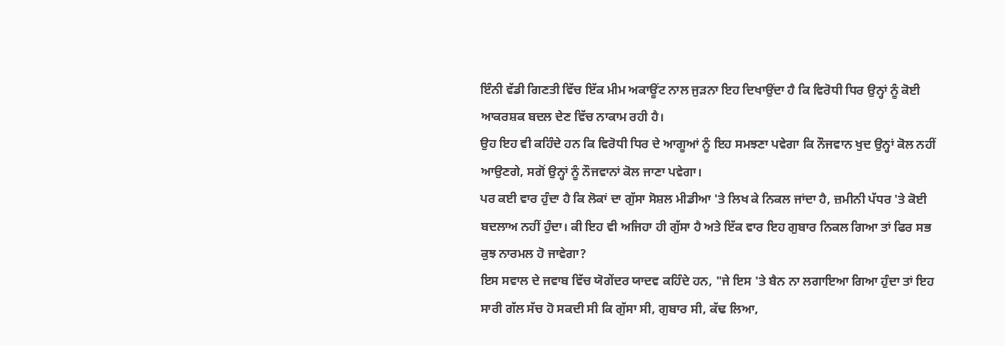ਇੰਨੀ ਵੱਡੀ ਗਿਣਤੀ ਵਿੱਚ ਇੱਕ ਮੀਮ ਅਕਾਊਂਟ ਨਾਲ ਜੁੜਨਾ ਇਹ ਦਿਖਾਉਂਦਾ ਹੈ ਕਿ ਵਿਰੋਧੀ ਧਿਰ ਉਨ੍ਹਾਂ ਨੂੰ ਕੋਈ ਆਕਰਸ਼ਕ ਬਦਲ ਦੇਣ ਵਿੱਚ ਨਾਕਾਮ ਰਹੀ ਹੈ।
ਉਹ ਇਹ ਵੀ ਕਹਿੰਦੇ ਹਨ ਕਿ ਵਿਰੋਧੀ ਧਿਰ ਦੇ ਆਗੂਆਂ ਨੂੰ ਇਹ ਸਮਝਣਾ ਪਵੇਗਾ ਕਿ ਨੌਜਵਾਨ ਖੁਦ ਉਨ੍ਹਾਂ ਕੋਲ ਨਹੀਂ ਆਉਣਗੇ, ਸਗੋਂ ਉਨ੍ਹਾਂ ਨੂੰ ਨੌਜਵਾਨਾਂ ਕੋਲ ਜਾਣਾ ਪਵੇਗਾ।
ਪਰ ਕਈ ਵਾਰ ਹੁੰਦਾ ਹੈ ਕਿ ਲੋਕਾਂ ਦਾ ਗੁੱਸਾ ਸੋਸ਼ਲ ਮੀਡੀਆ 'ਤੇ ਲਿਖ ਕੇ ਨਿਕਲ ਜਾਂਦਾ ਹੈ, ਜ਼ਮੀਨੀ ਪੱਧਰ 'ਤੇ ਕੋਈ ਬਦਲਾਅ ਨਹੀਂ ਹੁੰਦਾ। ਕੀ ਇਹ ਵੀ ਅਜਿਹਾ ਹੀ ਗੁੱਸਾ ਹੈ ਅਤੇ ਇੱਕ ਵਾਰ ਇਹ ਗੁਬਾਰ ਨਿਕਲ ਗਿਆ ਤਾਂ ਫਿਰ ਸਭ ਕੁਝ ਨਾਰਮਲ ਹੋ ਜਾਵੇਗਾ?
ਇਸ ਸਵਾਲ ਦੇ ਜਵਾਬ ਵਿੱਚ ਯੋਗੇਂਦਰ ਯਾਦਵ ਕਹਿੰਦੇ ਹਨ, "ਜੇ ਇਸ 'ਤੇ ਬੈਨ ਨਾ ਲਗਾਇਆ ਗਿਆ ਹੁੰਦਾ ਤਾਂ ਇਹ ਸਾਰੀ ਗੱਲ ਸੱਚ ਹੋ ਸਕਦੀ ਸੀ ਕਿ ਗੁੱਸਾ ਸੀ, ਗੁਬਾਰ ਸੀ, ਕੱਢ ਲਿਆ,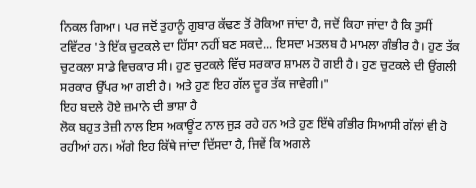ਨਿਕਲ ਗਿਆ। ਪਰ ਜਦੋਂ ਤੁਹਾਨੂੰ ਗੁਬਾਰ ਕੱਢਣ ਤੋਂ ਰੋਕਿਆ ਜਾਂਦਾ ਹੈ, ਜਦੋਂ ਕਿਹਾ ਜਾਂਦਾ ਹੈ ਕਿ ਤੁਸੀਂ ਟਵਿੱਟਰ 'ਤੇ ਇੱਕ ਚੁਟਕਲੇ ਦਾ ਹਿੱਸਾ ਨਹੀਂ ਬਣ ਸਕਦੇ... ਇਸਦਾ ਮਤਲਬ ਹੈ ਮਾਮਲਾ ਗੰਭੀਰ ਹੈ। ਹੁਣ ਤੱਕ ਚੁਟਕਲਾ ਸਾਡੇ ਵਿਚਕਾਰ ਸੀ। ਹੁਣ ਚੁਟਕਲੇ ਵਿੱਚ ਸਰਕਾਰ ਸ਼ਾਮਲ ਹੋ ਗਈ ਹੈ। ਹੁਣ ਚੁਟਕਲੇ ਦੀ ਉਂਗਲੀ ਸਰਕਾਰ ਉੱਪਰ ਆ ਗਈ ਹੈ। ਅਤੇ ਹੁਣ ਇਹ ਗੱਲ ਦੂਰ ਤੱਕ ਜਾਵੇਗੀ।"
ਇਹ ਬਦਲੇ ਹੋਏ ਜ਼ਮਾਨੇ ਦੀ ਭਾਸ਼ਾ ਹੈ
ਲੋਕ ਬਹੁਤ ਤੇਜ਼ੀ ਨਾਲ ਇਸ ਅਕਾਊਂਟ ਨਾਲ ਜੁੜ ਰਹੇ ਹਨ ਅਤੇ ਹੁਣ ਇੱਥੇ ਗੰਭੀਰ ਸਿਆਸੀ ਗੱਲਾਂ ਵੀ ਹੋ ਰਹੀਆਂ ਹਨ। ਅੱਗੇ ਇਹ ਕਿੱਥੇ ਜਾਂਦਾ ਦਿੱਸਦਾ ਹੈ, ਜਿਵੇਂ ਕਿ ਅਗਲੇ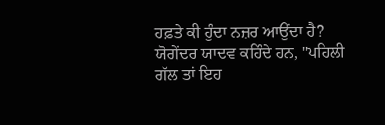ਹਫ਼ਤੇ ਕੀ ਹੁੰਦਾ ਨਜ਼ਰ ਆਉਂਦਾ ਹੈ?
ਯੋਗੇਂਦਰ ਯਾਦਵ ਕਹਿੰਦੇ ਹਨ, "ਪਹਿਲੀ ਗੱਲ ਤਾਂ ਇਹ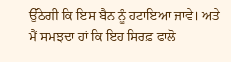ਉੱਠੇਗੀ ਕਿ ਇਸ ਬੈਨ ਨੂੰ ਹਟਾਇਆ ਜਾਵੇ। ਅਤੇ ਮੈਂ ਸਮਝਦਾ ਹਾਂ ਕਿ ਇਹ ਸਿਰਫ਼ ਫਾਲੋ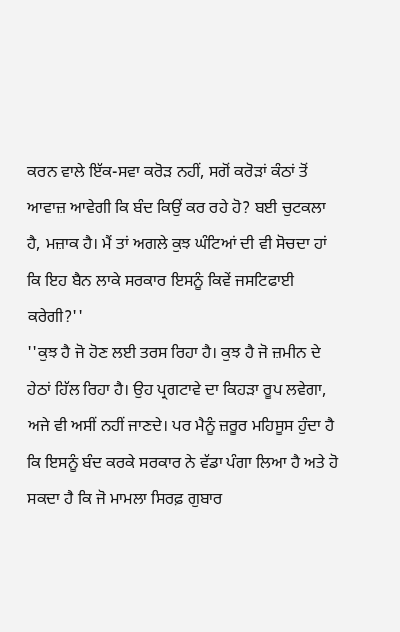ਕਰਨ ਵਾਲੇ ਇੱਕ-ਸਵਾ ਕਰੋੜ ਨਹੀਂ, ਸਗੋਂ ਕਰੋੜਾਂ ਕੰਠਾਂ ਤੋਂ ਆਵਾਜ਼ ਆਵੇਗੀ ਕਿ ਬੰਦ ਕਿਉਂ ਕਰ ਰਹੇ ਹੋ? ਬਈ ਚੁਟਕਲਾ ਹੈ, ਮਜ਼ਾਕ ਹੈ। ਮੈਂ ਤਾਂ ਅਗਲੇ ਕੁਝ ਘੰਟਿਆਂ ਦੀ ਵੀ ਸੋਚਦਾ ਹਾਂ ਕਿ ਇਹ ਬੈਨ ਲਾਕੇ ਸਰਕਾਰ ਇਸਨੂੰ ਕਿਵੇਂ ਜਸਟਿਫਾਈ ਕਰੇਗੀ?''
''ਕੁਝ ਹੈ ਜੋ ਹੋਣ ਲਈ ਤਰਸ ਰਿਹਾ ਹੈ। ਕੁਝ ਹੈ ਜੋ ਜ਼ਮੀਨ ਦੇ ਹੇਠਾਂ ਹਿੱਲ ਰਿਹਾ ਹੈ। ਉਹ ਪ੍ਰਗਟਾਵੇ ਦਾ ਕਿਹੜਾ ਰੂਪ ਲਵੇਗਾ, ਅਜੇ ਵੀ ਅਸੀਂ ਨਹੀਂ ਜਾਣਦੇ। ਪਰ ਮੈਨੂੰ ਜ਼ਰੂਰ ਮਹਿਸੂਸ ਹੁੰਦਾ ਹੈ ਕਿ ਇਸਨੂੰ ਬੰਦ ਕਰਕੇ ਸਰਕਾਰ ਨੇ ਵੱਡਾ ਪੰਗਾ ਲਿਆ ਹੈ ਅਤੇ ਹੋ ਸਕਦਾ ਹੈ ਕਿ ਜੋ ਮਾਮਲਾ ਸਿਰਫ਼ ਗੁਬਾਰ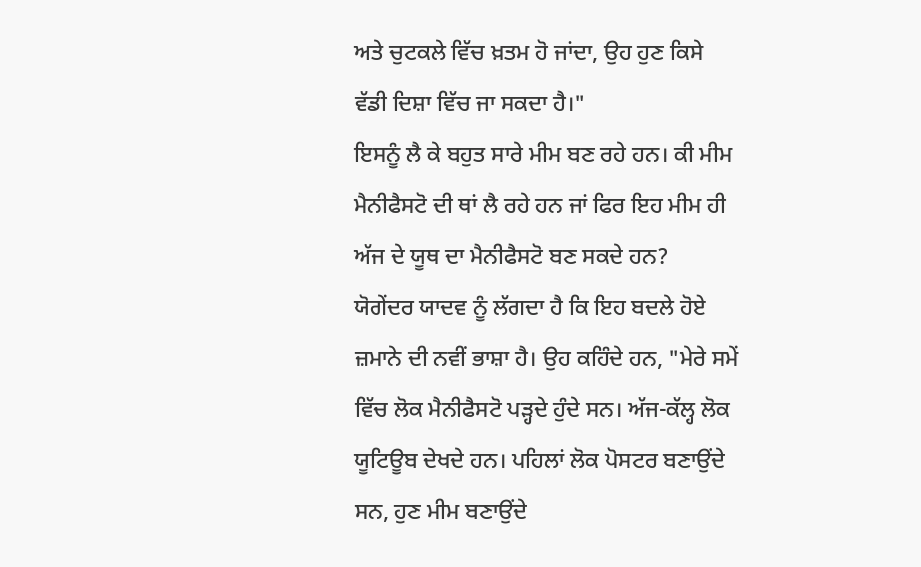ਅਤੇ ਚੁਟਕਲੇ ਵਿੱਚ ਖ਼ਤਮ ਹੋ ਜਾਂਦਾ, ਉਹ ਹੁਣ ਕਿਸੇ ਵੱਡੀ ਦਿਸ਼ਾ ਵਿੱਚ ਜਾ ਸਕਦਾ ਹੈ।"
ਇਸਨੂੰ ਲੈ ਕੇ ਬਹੁਤ ਸਾਰੇ ਮੀਮ ਬਣ ਰਹੇ ਹਨ। ਕੀ ਮੀਮ ਮੈਨੀਫੈਸਟੋ ਦੀ ਥਾਂ ਲੈ ਰਹੇ ਹਨ ਜਾਂ ਫਿਰ ਇਹ ਮੀਮ ਹੀ ਅੱਜ ਦੇ ਯੂਥ ਦਾ ਮੈਨੀਫੈਸਟੋ ਬਣ ਸਕਦੇ ਹਨ?
ਯੋਗੇਂਦਰ ਯਾਦਵ ਨੂੰ ਲੱਗਦਾ ਹੈ ਕਿ ਇਹ ਬਦਲੇ ਹੋਏ ਜ਼ਮਾਨੇ ਦੀ ਨਵੀਂ ਭਾਸ਼ਾ ਹੈ। ਉਹ ਕਹਿੰਦੇ ਹਨ, "ਮੇਰੇ ਸਮੇਂ ਵਿੱਚ ਲੋਕ ਮੈਨੀਫੈਸਟੋ ਪੜ੍ਹਦੇ ਹੁੰਦੇ ਸਨ। ਅੱਜ-ਕੱਲ੍ਹ ਲੋਕ ਯੂਟਿਊਬ ਦੇਖਦੇ ਹਨ। ਪਹਿਲਾਂ ਲੋਕ ਪੋਸਟਰ ਬਣਾਉਂਦੇ ਸਨ, ਹੁਣ ਮੀਮ ਬਣਾਉਂਦੇ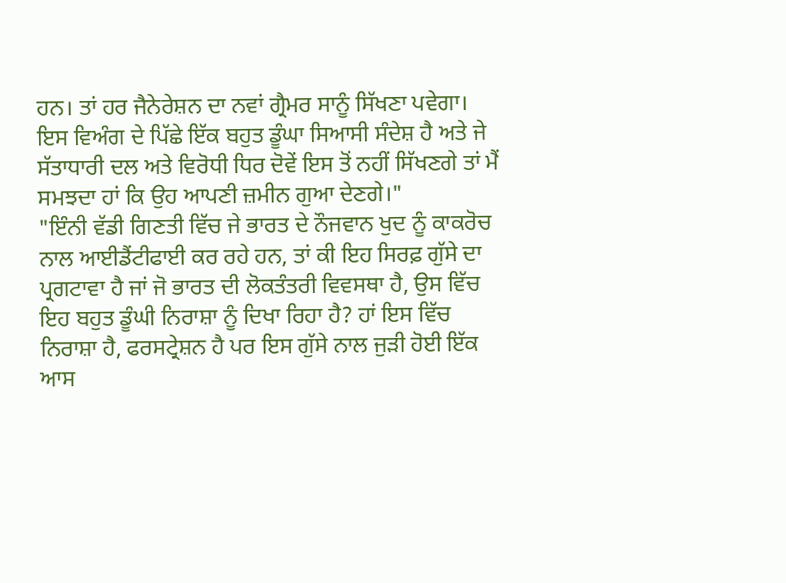ਹਨ। ਤਾਂ ਹਰ ਜੈਨੇਰੇਸ਼ਨ ਦਾ ਨਵਾਂ ਗ੍ਰੈਮਰ ਸਾਨੂੰ ਸਿੱਖਣਾ ਪਵੇਗਾ। ਇਸ ਵਿਅੰਗ ਦੇ ਪਿੱਛੇ ਇੱਕ ਬਹੁਤ ਡੂੰਘਾ ਸਿਆਸੀ ਸੰਦੇਸ਼ ਹੈ ਅਤੇ ਜੇ ਸੱਤਾਧਾਰੀ ਦਲ ਅਤੇ ਵਿਰੋਧੀ ਧਿਰ ਦੋਵੇਂ ਇਸ ਤੋਂ ਨਹੀਂ ਸਿੱਖਣਗੇ ਤਾਂ ਮੈਂ ਸਮਝਦਾ ਹਾਂ ਕਿ ਉਹ ਆਪਣੀ ਜ਼ਮੀਨ ਗੁਆ ਦੇਣਗੇ।"
"ਇੰਨੀ ਵੱਡੀ ਗਿਣਤੀ ਵਿੱਚ ਜੇ ਭਾਰਤ ਦੇ ਨੌਜਵਾਨ ਖੁਦ ਨੂੰ ਕਾਕਰੋਚ ਨਾਲ ਆਈਡੈਂਟੀਫਾਈ ਕਰ ਰਹੇ ਹਨ, ਤਾਂ ਕੀ ਇਹ ਸਿਰਫ਼ ਗੁੱਸੇ ਦਾ ਪ੍ਰਗਟਾਵਾ ਹੈ ਜਾਂ ਜੋ ਭਾਰਤ ਦੀ ਲੋਕਤੰਤਰੀ ਵਿਵਸਥਾ ਹੈ, ਉਸ ਵਿੱਚ ਇਹ ਬਹੁਤ ਡੂੰਘੀ ਨਿਰਾਸ਼ਾ ਨੂੰ ਦਿਖਾ ਰਿਹਾ ਹੈ? ਹਾਂ ਇਸ ਵਿੱਚ ਨਿਰਾਸ਼ਾ ਹੈ, ਫਰਸਟ੍ਰੇਸ਼ਨ ਹੈ ਪਰ ਇਸ ਗੁੱਸੇ ਨਾਲ ਜੁੜੀ ਹੋਈ ਇੱਕ ਆਸ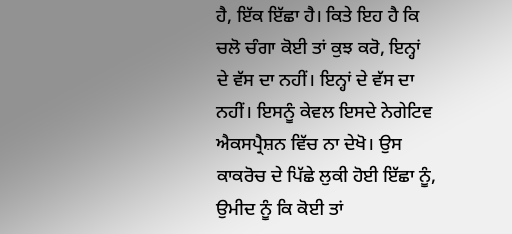ਹੈ, ਇੱਕ ਇੱਛਾ ਹੈ। ਕਿਤੇ ਇਹ ਹੈ ਕਿ ਚਲੋ ਚੰਗਾ ਕੋਈ ਤਾਂ ਕੁਝ ਕਰੋ, ਇਨ੍ਹਾਂ ਦੇ ਵੱਸ ਦਾ ਨਹੀਂ। ਇਨ੍ਹਾਂ ਦੇ ਵੱਸ ਦਾ ਨਹੀਂ। ਇਸਨੂੰ ਕੇਵਲ ਇਸਦੇ ਨੇਗੇਟਿਵ ਐਕਸਪ੍ਰੈਸ਼ਨ ਵਿੱਚ ਨਾ ਦੇਖੋ। ਉਸ ਕਾਕਰੋਚ ਦੇ ਪਿੱਛੇ ਲੁਕੀ ਹੋਈ ਇੱਛਾ ਨੂੰ, ਉਮੀਦ ਨੂੰ ਕਿ ਕੋਈ ਤਾਂ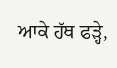ਆਕੇ ਹੱਥ ਫੜ੍ਹੇ,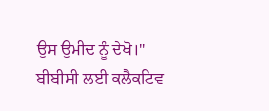ਉਸ ਉਮੀਦ ਨੂੰ ਦੇਖੋ।"
ਬੀਬੀਸੀ ਲਈ ਕਲੈਕਟਿਵ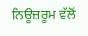ਨਿਊਜ਼ਰੂਮ ਵੱਲੋਂ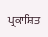ਪ੍ਰਕਾਸ਼ਿਤ